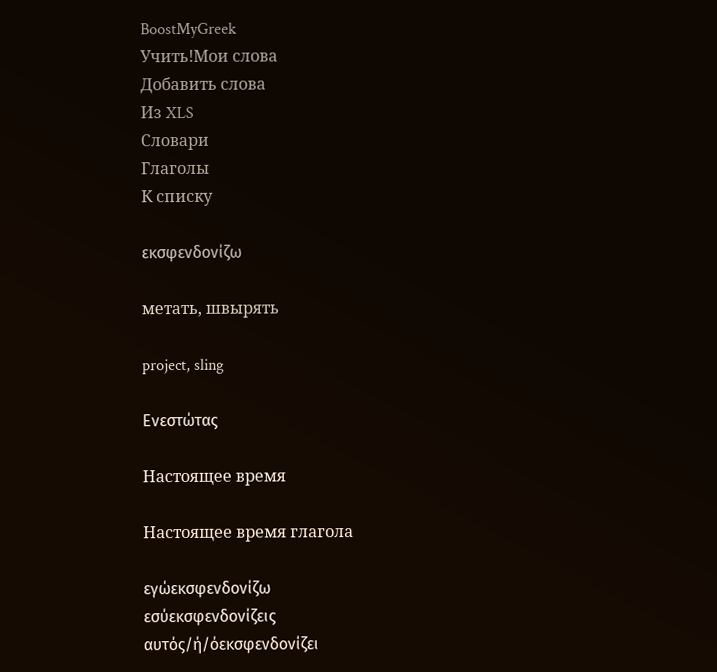BoostMyGreek
Учить!Мои слова
Добавить слова
Из XLS
Словари
Глаголы
К списку

εκσφενδονίζω

метать, швырять

project, sling

Ενεστώτας

Настоящее время

Настоящее время глагола

εγώεκσφενδονίζω
εσύεκσφενδονίζεις
αυτός/ή/όεκσφενδονίζει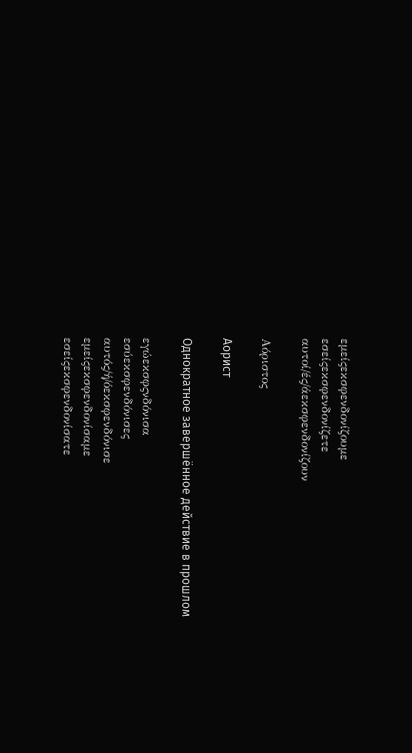εμείςεκσφενδονίζουμε
εσείςεκσφενδονίζετε
αυτοί/ές/άεκσφενδονίζουν

Αόριστος

Аорист

Однократное завершённое действие в прошлом

εγώεκσφςνδόνισα
εσύεκσφενδόνισες
αυτός/ή/όεκσφενδόνισε
εμείςεκσφενδονίσαμε
εσείςεκσφενδονίσατε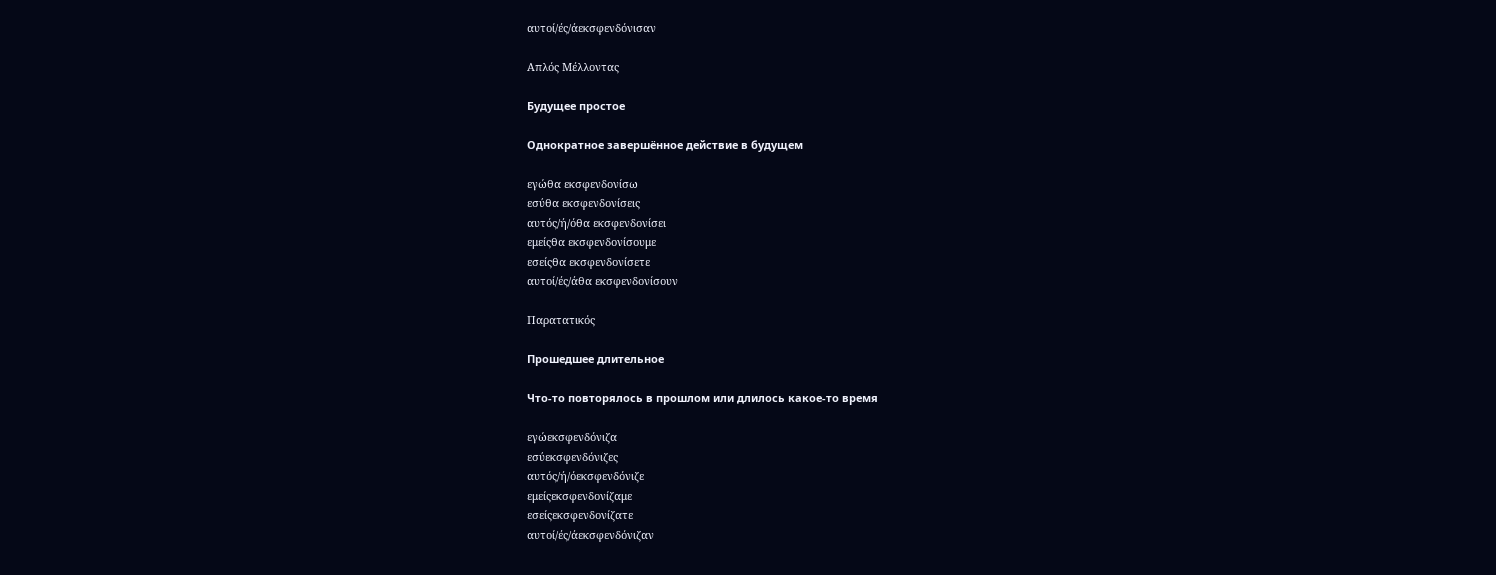αυτοί/ές/άεκσφενδόνισαν

Απλός Μέλλοντας

Будущее простое

Однократное завершённое действие в будущем

εγώθα εκσφενδονίσω
εσύθα εκσφενδονίσεις
αυτός/ή/όθα εκσφενδονίσει
εμείςθα εκσφενδονίσουμε
εσείςθα εκσφενδονίσετε
αυτοί/ές/άθα εκσφενδονίσουν

Παρατατικός

Прошедшее длительное

Что-то повторялось в прошлом или длилось какое-то время

εγώεκσφενδόνιζα
εσύεκσφενδόνιζες
αυτός/ή/όεκσφενδόνιζε
εμείςεκσφενδονίζαμε
εσείςεκσφενδονίζατε
αυτοί/ές/άεκσφενδόνιζαν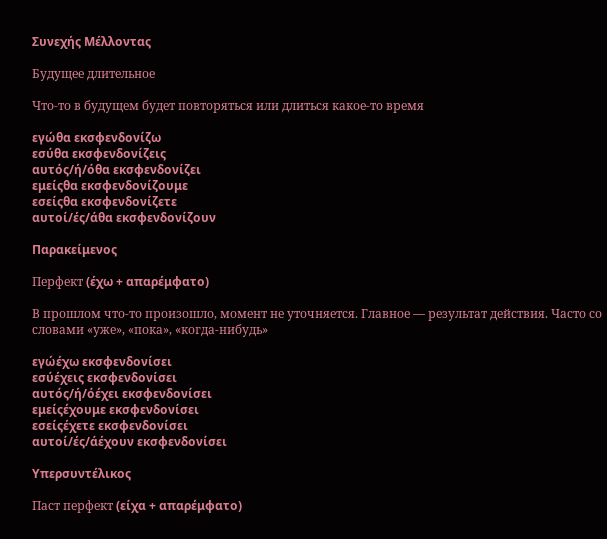Συνεχής Μέλλοντας

Будущее длительное

Что-то в будущем будет повторяться или длиться какое-то время

εγώθα εκσφενδονίζω
εσύθα εκσφενδονίζεις
αυτός/ή/όθα εκσφενδονίζει
εμείςθα εκσφενδονίζουμε
εσείςθα εκσφενδονίζετε
αυτοί/ές/άθα εκσφενδονίζουν

Παρακείμενος

Перфект (έχω + απαρέμφατο)

В прошлом что-то произошло, момент не уточняется. Главное — результат действия. Часто со словами «уже», «пока», «когда-нибудь»

εγώέχω εκσφενδονίσει
εσύέχεις εκσφενδονίσει
αυτός/ή/όέχει εκσφενδονίσει
εμείςέχουμε εκσφενδονίσει
εσείςέχετε εκσφενδονίσει
αυτοί/ές/άέχουν εκσφενδονίσει

Υπερσυντέλικος

Паст перфект (είχα + απαρέμφατο)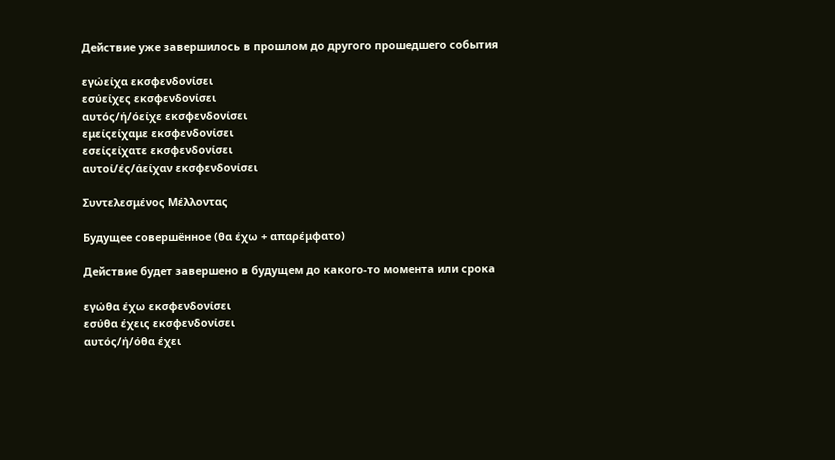Действие уже завершилось в прошлом до другого прошедшего события

εγώείχα εκσφενδονίσει
εσύείχες εκσφενδονίσει
αυτός/ή/όείχε εκσφενδονίσει
εμείςείχαμε εκσφενδονίσει
εσείςείχατε εκσφενδονίσει
αυτοί/ές/άείχαν εκσφενδονίσει

Συντελεσμένος Μέλλοντας

Будущее совершённое (θα έχω + απαρέμφατο)

Действие будет завершено в будущем до какого-то момента или срока

εγώθα έχω εκσφενδονίσει
εσύθα έχεις εκσφενδονίσει
αυτός/ή/όθα έχει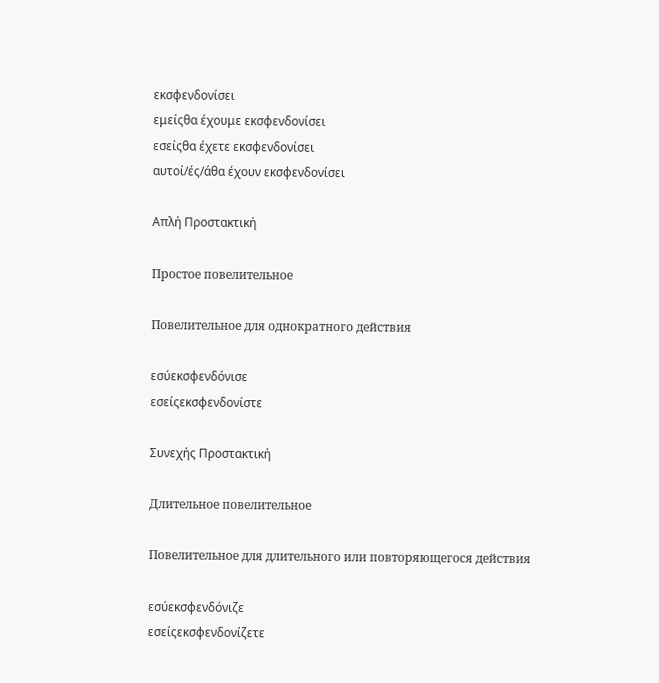εκσφενδονίσει
εμείςθα έχουμε εκσφενδονίσει
εσείςθα έχετε εκσφενδονίσει
αυτοί/ές/άθα έχουν εκσφενδονίσει

Απλή Προστακτική

Простое повелительное

Повелительное для однократного действия

εσύεκσφενδόνισε
εσείςεκσφενδονίστε

Συνεχής Προστακτική

Длительное повелительное

Повелительное для длительного или повторяющегося действия

εσύεκσφενδόνιζε
εσείςεκσφενδονίζετε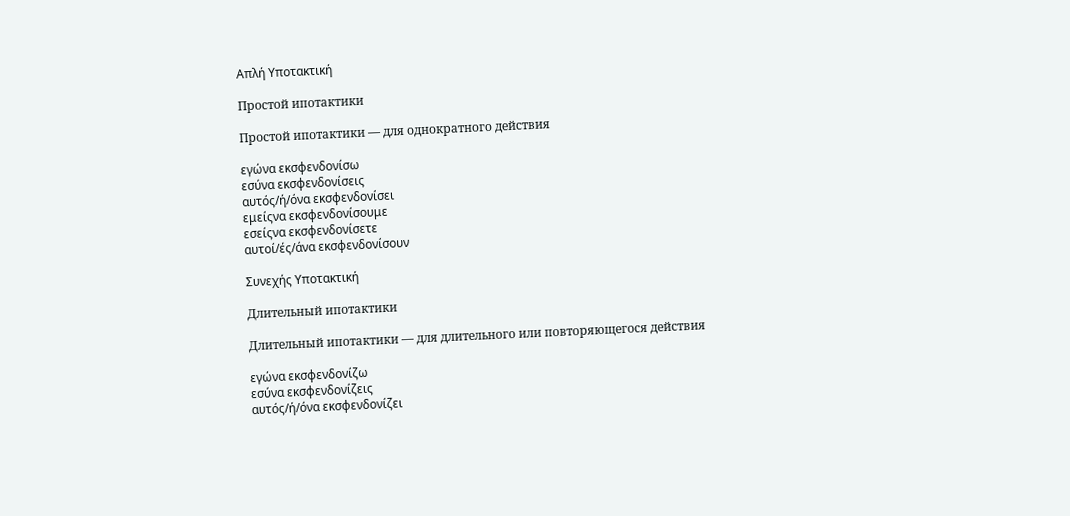Απλή Υποτακτική

Простой ипотактики

Простой ипотактики — для однократного действия

εγώνα εκσφενδονίσω
εσύνα εκσφενδονίσεις
αυτός/ή/όνα εκσφενδονίσει
εμείςνα εκσφενδονίσουμε
εσείςνα εκσφενδονίσετε
αυτοί/ές/άνα εκσφενδονίσουν

Συνεχής Υποτακτική

Длительный ипотактики

Длительный ипотактики — для длительного или повторяющегося действия

εγώνα εκσφενδονίζω
εσύνα εκσφενδονίζεις
αυτός/ή/όνα εκσφενδονίζει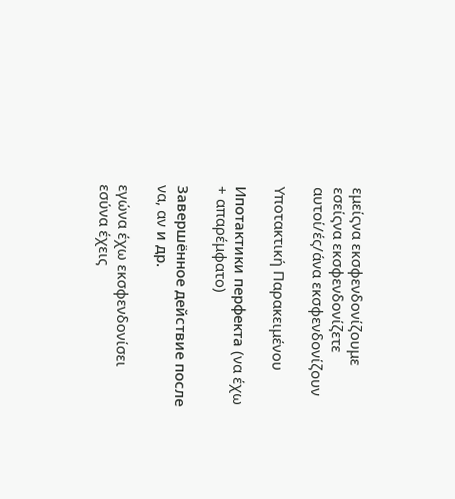εμείςνα εκσφενδονίζουμε
εσείςνα εκσφενδονίζετε
αυτοί/ές/άνα εκσφενδονίζουν

Υποτακτική Παρακειμένου

Ипотактики перфекта (να έχω + απαρέμφατο)

Завершённое действие после να, αν и др.

εγώνα έχω εκσφενδονίσει
εσύνα έχεις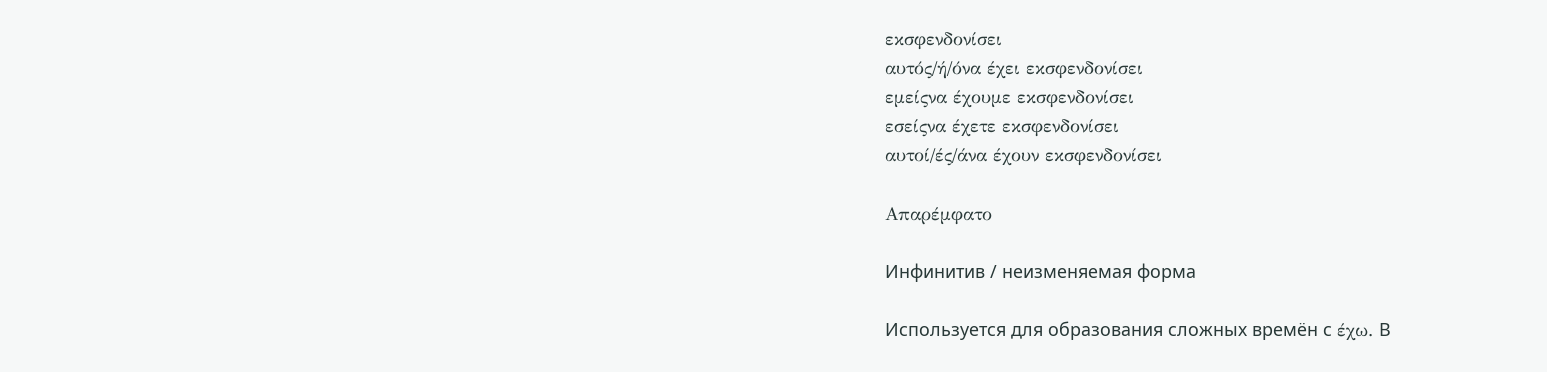εκσφενδονίσει
αυτός/ή/όνα έχει εκσφενδονίσει
εμείςνα έχουμε εκσφενδονίσει
εσείςνα έχετε εκσφενδονίσει
αυτοί/ές/άνα έχουν εκσφενδονίσει

Απαρέμφατο

Инфинитив / неизменяемая форма

Используется для образования сложных времён с έχω. В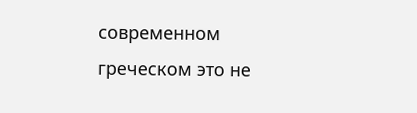современном греческом это не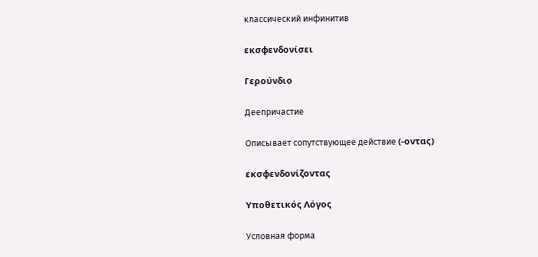классический инфинитив

εκσφενδονίσει

Γερούνδιο

Деепричастие

Описывает сопутствующее действие (-οντας)

εκσφενδονίζοντας

Υποθετικός Λόγος

Условная форма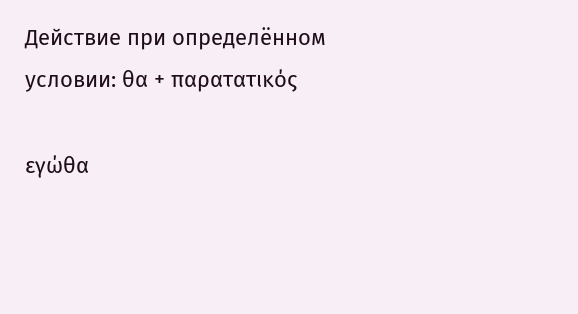Действие при определённом условии: θα + παρατατικός

εγώθα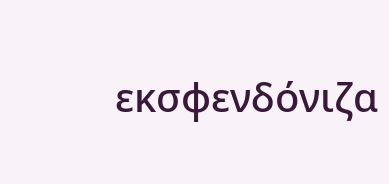εκσφενδόνιζα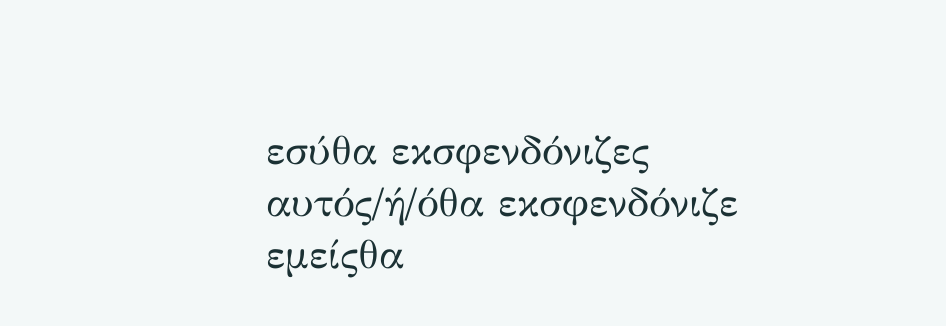εσύθα εκσφενδόνιζες
αυτός/ή/όθα εκσφενδόνιζε
εμείςθα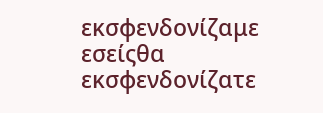εκσφενδονίζαμε
εσείςθα εκσφενδονίζατε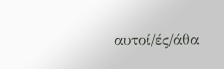αυτοί/ές/άθα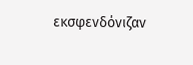εκσφενδόνιζαν